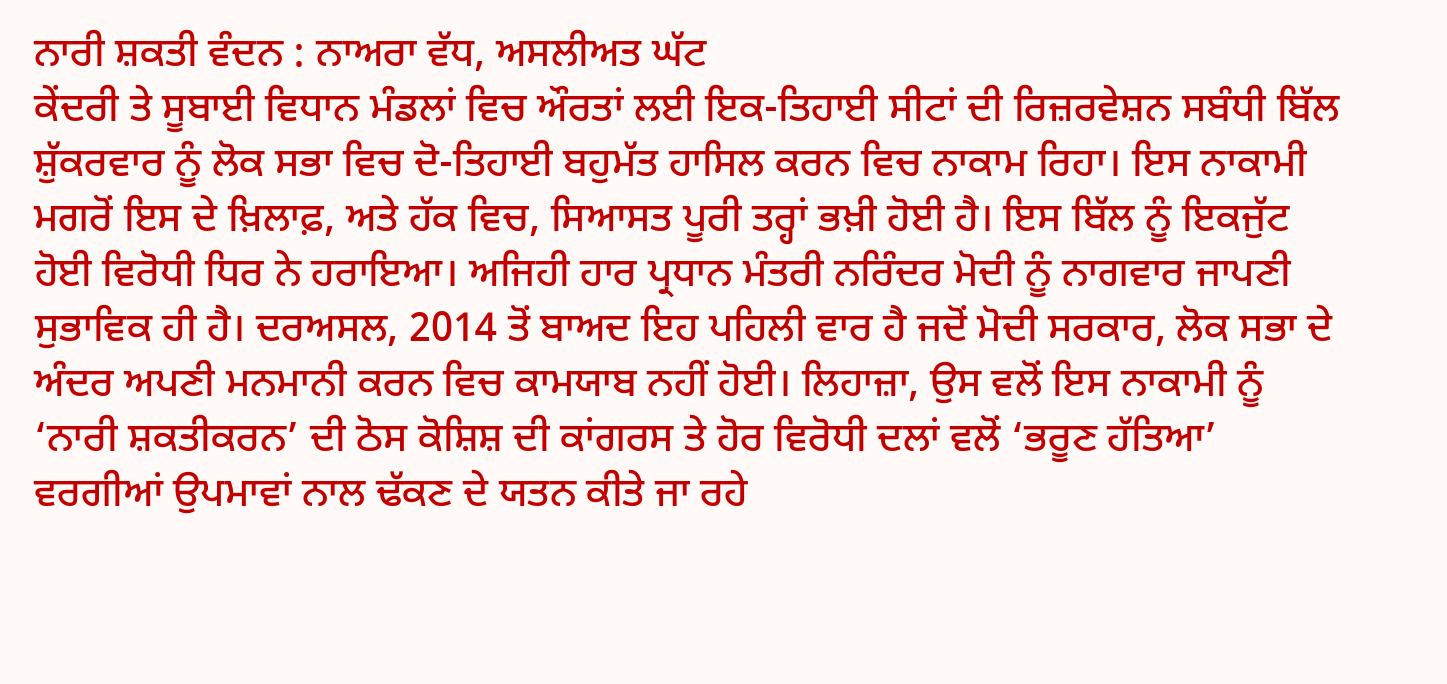ਨਾਰੀ ਸ਼ਕਤੀ ਵੰਦਨ : ਨਾਅਰਾ ਵੱਧ, ਅਸਲੀਅਤ ਘੱਟ
ਕੇਂਦਰੀ ਤੇ ਸੂਬਾਈ ਵਿਧਾਨ ਮੰਡਲਾਂ ਵਿਚ ਔਰਤਾਂ ਲਈ ਇਕ-ਤਿਹਾਈ ਸੀਟਾਂ ਦੀ ਰਿਜ਼ਰਵੇਸ਼ਨ ਸਬੰਧੀ ਬਿੱਲ ਸ਼ੁੱਕਰਵਾਰ ਨੂੰ ਲੋਕ ਸਭਾ ਵਿਚ ਦੋ-ਤਿਹਾਈ ਬਹੁਮੱਤ ਹਾਸਿਲ ਕਰਨ ਵਿਚ ਨਾਕਾਮ ਰਿਹਾ। ਇਸ ਨਾਕਾਮੀ ਮਗਰੋਂ ਇਸ ਦੇ ਖ਼ਿਲਾਫ਼, ਅਤੇ ਹੱਕ ਵਿਚ, ਸਿਆਸਤ ਪੂਰੀ ਤਰ੍ਹਾਂ ਭਖ਼ੀ ਹੋਈ ਹੈ। ਇਸ ਬਿੱਲ ਨੂੰ ਇਕਜੁੱਟ ਹੋਈ ਵਿਰੋਧੀ ਧਿਰ ਨੇ ਹਰਾਇਆ। ਅਜਿਹੀ ਹਾਰ ਪ੍ਰਧਾਨ ਮੰਤਰੀ ਨਰਿੰਦਰ ਮੋਦੀ ਨੂੰ ਨਾਗਵਾਰ ਜਾਪਣੀ ਸੁਭਾਵਿਕ ਹੀ ਹੈ। ਦਰਅਸਲ, 2014 ਤੋਂ ਬਾਅਦ ਇਹ ਪਹਿਲੀ ਵਾਰ ਹੈ ਜਦੋਂ ਮੋਦੀ ਸਰਕਾਰ, ਲੋਕ ਸਭਾ ਦੇ ਅੰਦਰ ਅਪਣੀ ਮਨਮਾਨੀ ਕਰਨ ਵਿਚ ਕਾਮਯਾਬ ਨਹੀਂ ਹੋਈ। ਲਿਹਾਜ਼ਾ, ਉਸ ਵਲੋਂ ਇਸ ਨਾਕਾਮੀ ਨੂੰ ‘ਨਾਰੀ ਸ਼ਕਤੀਕਰਨ’ ਦੀ ਠੋਸ ਕੋਸ਼ਿਸ਼ ਦੀ ਕਾਂਗਰਸ ਤੇ ਹੋਰ ਵਿਰੋਧੀ ਦਲਾਂ ਵਲੋਂ ‘ਭਰੂਣ ਹੱਤਿਆ’ ਵਰਗੀਆਂ ਉਪਮਾਵਾਂ ਨਾਲ ਢੱਕਣ ਦੇ ਯਤਨ ਕੀਤੇ ਜਾ ਰਹੇ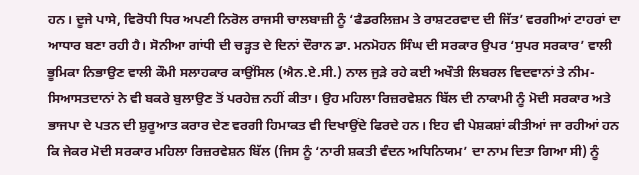ਹਨ। ਦੂਜੇ ਪਾਸੇ, ਵਿਰੋਧੀ ਧਿਰ ਅਪਣੀ ਨਿਰੋਲ ਰਾਜਸੀ ਚਾਲਬਾਜ਼ੀ ਨੂੰ ‘ਫੈਡਰਲਿਜ਼ਮ ਤੇ ਰਾਸ਼ਟਰਵਾਦ ਦੀ ਜਿੱਤ’ ਵਰਗੀਆਂ ਟਾਹਰਾਂ ਦਾ ਆਧਾਰ ਬਣਾ ਰਹੀ ਹੈ। ਸੋਨੀਆ ਗਾਂਧੀ ਦੀ ਚੜ੍ਹਤ ਦੇ ਦਿਨਾਂ ਦੌਰਾਨ ਡਾ. ਮਨਮੋਹਨ ਸਿੰਘ ਦੀ ਸਰਕਾਰ ਉਪਰ ‘ਸੁਪਰ ਸਰਕਾਰ’ ਵਾਲੀ ਭੂਮਿਕਾ ਨਿਭਾਉਣ ਵਾਲੀ ਕੌਮੀ ਸਲਾਹਕਾਰ ਕਾਉਂਸਿਲ (ਐਨ.ਏ.ਸੀ.) ਨਾਲ ਜੁੜੇ ਰਹੇ ਕਈ ਅਖੌਤੀ ਲਿਬਰਲ ਵਿਦਵਾਨਾਂ ਤੇ ਨੀਮ-ਸਿਆਸਤਦਾਨਾਂ ਨੇ ਵੀ ਬਕਰੇ ਬੁਲਾਉਣ ਤੋਂ ਪਰਹੇਜ਼ ਨਹੀਂ ਕੀਤਾ। ਉਹ ਮਹਿਲਾ ਰਿਜ਼ਰਵੇਸ਼ਨ ਬਿੱਲ ਦੀ ਨਾਕਾਮੀ ਨੂੰ ਮੋਦੀ ਸਰਕਾਰ ਅਤੇ ਭਾਜਪਾ ਦੇ ਪਤਨ ਦੀ ਸ਼ੁਰੂਆਤ ਕਰਾਰ ਦੇਣ ਵਰਗੀ ਹਿਮਾਕਤ ਵੀ ਦਿਖਾਉਂਦੇ ਫਿਰਦੇ ਹਨ। ਇਹ ਵੀ ਪੇਸ਼ਕਸ਼ਾਂ ਕੀਤੀਆਂ ਜਾ ਰਹੀਆਂ ਹਨ ਕਿ ਜੇਕਰ ਮੋਦੀ ਸਰਕਾਰ ਮਹਿਲਾ ਰਿਜ਼ਰਵੇਸ਼ਨ ਬਿੱਲ (ਜਿਸ ਨੂੰ ‘ਨਾਰੀ ਸ਼ਕਤੀ ਵੰਦਨ ਅਧਿਨਿਯਮ’ ਦਾ ਨਾਮ ਦਿਤਾ ਗਿਆ ਸੀ) ਨੂੰ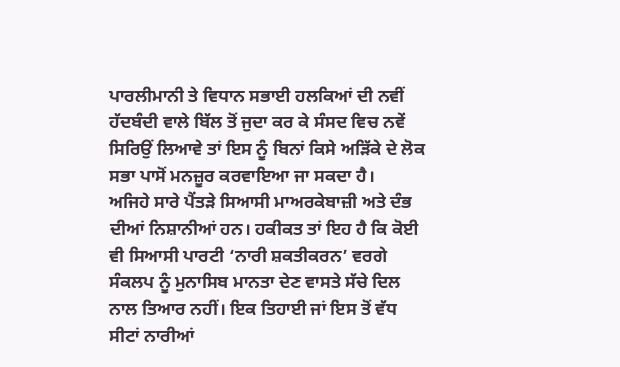ਪਾਰਲੀਮਾਨੀ ਤੇ ਵਿਧਾਨ ਸਭਾਈ ਹਲਕਿਆਂ ਦੀ ਨਵੀਂ ਹੱਦਬੰਦੀ ਵਾਲੇ ਬਿੱਲ ਤੋਂ ਜੁਦਾ ਕਰ ਕੇ ਸੰਸਦ ਵਿਚ ਨਵੇਂ ਸਿਰਿਉਂ ਲਿਆਵੇ ਤਾਂ ਇਸ ਨੂੰ ਬਿਨਾਂ ਕਿਸੇ ਅੜਿੱਕੇ ਦੇ ਲੋਕ ਸਭਾ ਪਾਸੋਂ ਮਨਜ਼ੂਰ ਕਰਵਾਇਆ ਜਾ ਸਕਦਾ ਹੈ।
ਅਜਿਹੇ ਸਾਰੇ ਪੈਂਤੜੇ ਸਿਆਸੀ ਮਾਅਰਕੇਬਾਜ਼ੀ ਅਤੇ ਦੰਭ ਦੀਆਂ ਨਿਸ਼ਾਨੀਆਂ ਹਨ। ਹਕੀਕਤ ਤਾਂ ਇਹ ਹੈ ਕਿ ਕੋਈ ਵੀ ਸਿਆਸੀ ਪਾਰਟੀ ‘ਨਾਰੀ ਸ਼ਕਤੀਕਰਨ’ ਵਰਗੇ ਸੰਕਲਪ ਨੂੰ ਮੁਨਾਸਿਬ ਮਾਨਤਾ ਦੇਣ ਵਾਸਤੇ ਸੱਚੇ ਦਿਲ ਨਾਲ ਤਿਆਰ ਨਹੀਂ। ਇਕ ਤਿਹਾਈ ਜਾਂ ਇਸ ਤੋਂ ਵੱਧ ਸੀਟਾਂ ਨਾਰੀਆਂ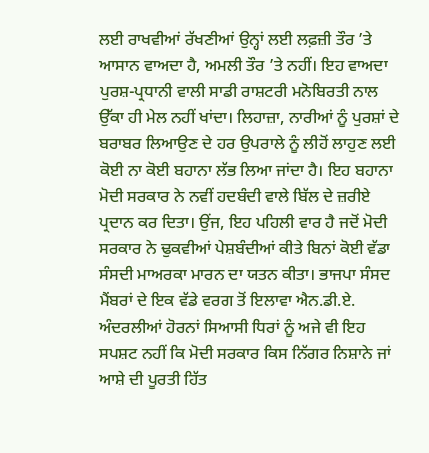ਲਈ ਰਾਖਵੀਆਂ ਰੱਖਣੀਆਂ ਉਨ੍ਹਾਂ ਲਈ ਲਫ਼ਜ਼ੀ ਤੌਰ ’ਤੇ ਆਸਾਨ ਵਾਅਦਾ ਹੈ, ਅਮਲੀ ਤੌਰ ’ਤੇ ਨਹੀਂ। ਇਹ ਵਾਅਦਾ ਪੁਰਸ਼-ਪ੍ਰਧਾਨੀ ਵਾਲੀ ਸਾਡੀ ਰਾਸ਼ਟਰੀ ਮਨੋਬਿਰਤੀ ਨਾਲ ਉੱਕਾ ਹੀ ਮੇਲ ਨਹੀਂ ਖਾਂਦਾ। ਲਿਹਾਜ਼ਾ, ਨਾਰੀਆਂ ਨੂੰ ਪੁਰਸ਼ਾਂ ਦੇ ਬਰਾਬਰ ਲਿਆਉਣ ਦੇ ਹਰ ਉਪਰਾਲੇ ਨੂੰ ਲੀਹੋਂ ਲਾਹੁਣ ਲਈ ਕੋਈ ਨਾ ਕੋਈ ਬਹਾਨਾ ਲੱਭ ਲਿਆ ਜਾਂਦਾ ਹੈ। ਇਹ ਬਹਾਨਾ ਮੋਦੀ ਸਰਕਾਰ ਨੇ ਨਵੀਂ ਹਦਬੰਦੀ ਵਾਲੇ ਬਿੱਲ ਦੇ ਜ਼ਰੀਏ ਪ੍ਰਦਾਨ ਕਰ ਦਿਤਾ। ਉਂਜ, ਇਹ ਪਹਿਲੀ ਵਾਰ ਹੈ ਜਦੋਂ ਮੋਦੀ ਸਰਕਾਰ ਨੇ ਢੁਕਵੀਆਂ ਪੇਸ਼ਬੰਦੀਆਂ ਕੀਤੇ ਬਿਨਾਂ ਕੋਈ ਵੱਡਾ ਸੰਸਦੀ ਮਾਅਰਕਾ ਮਾਰਨ ਦਾ ਯਤਨ ਕੀਤਾ। ਭਾਜਪਾ ਸੰਸਦ ਮੈਂਬਰਾਂ ਦੇ ਇਕ ਵੱਡੇ ਵਰਗ ਤੋਂ ਇਲਾਵਾ ਐਨ.ਡੀ.ਏ. ਅੰਦਰਲੀਆਂ ਹੋਰਨਾਂ ਸਿਆਸੀ ਧਿਰਾਂ ਨੂੰ ਅਜੇ ਵੀ ਇਹ ਸਪਸ਼ਟ ਨਹੀਂ ਕਿ ਮੋਦੀ ਸਰਕਾਰ ਕਿਸ ਨਿੱਗਰ ਨਿਸ਼ਾਨੇ ਜਾਂ ਆਸ਼ੇ ਦੀ ਪੂਰਤੀ ਹਿੱਤ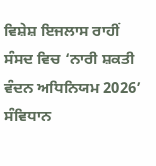ਵਿਸ਼ੇਸ਼ ਇਜਲਾਸ ਰਾਹੀਂ ਸੰਸਦ ਵਿਚ ‘ਨਾਰੀ ਸ਼ਕਤੀ ਵੰਦਨ ਅਧਿਨਿਯਮ 2026’ ਸੰਵਿਧਾਨ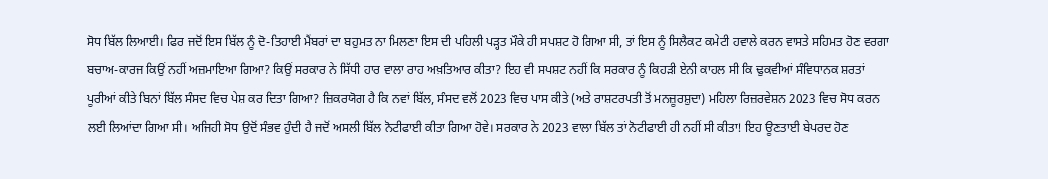ਸੋਧ ਬਿੱਲ ਲਿਆਈ। ਫਿਰ ਜਦੋਂ ਇਸ ਬਿੱਲ ਨੂੰ ਦੋ-ਤਿਹਾਈ ਮੈਂਬਰਾਂ ਦਾ ਬਹੁਮਤ ਨਾ ਮਿਲਣਾ ਇਸ ਦੀ ਪਹਿਲੀ ਪੜ੍ਹਤ ਮੌਕੇ ਹੀ ਸਪਸ਼ਟ ਹੋ ਗਿਆ ਸੀ, ਤਾਂ ਇਸ ਨੂੰ ਸਿਲੈਕਟ ਕਮੇਟੀ ਹਵਾਲੇ ਕਰਨ ਵਾਸਤੇ ਸਹਿਮਤ ਹੋਣ ਵਰਗਾ ਬਚਾਅ-ਕਾਰਜ ਕਿਉਂ ਨਹੀਂ ਅਜ਼ਮਾਇਆ ਗਿਆ? ਕਿਉਂ ਸਰਕਾਰ ਨੇ ਸਿੱਧੀ ਹਾਰ ਵਾਲਾ ਰਾਹ ਅਖ਼ਤਿਆਰ ਕੀਤਾ? ਇਹ ਵੀ ਸਪਸ਼ਟ ਨਹੀਂ ਕਿ ਸਰਕਾਰ ਨੂੰ ਕਿਹੜੀ ਏਨੀ ਕਾਹਲ ਸੀ ਕਿ ਢੁਕਵੀਆਂ ਸੰਵਿਧਾਨਕ ਸ਼ਰਤਾਂ ਪੂਰੀਆਂ ਕੀਤੇ ਬਿਨਾਂ ਬਿੱਲ ਸੰਸਦ ਵਿਚ ਪੇਸ਼ ਕਰ ਦਿਤਾ ਗਿਆ? ਜ਼ਿਕਰਯੋਗ ਹੈ ਕਿ ਨਵਾਂ ਬਿੱਲ, ਸੰਸਦ ਵਲੋਂ 2023 ਵਿਚ ਪਾਸ ਕੀਤੇ (ਅਤੇ ਰਾਸ਼ਟਰਪਤੀ ਤੋਂ ਮਨਜ਼ੂਰਸ਼ੁਦਾ) ਮਹਿਲਾ ਰਿਜ਼ਰਵੇਸ਼ਨ 2023 ਵਿਚ ਸੋਧ ਕਰਨ ਲਈ ਲਿਆਂਦਾ ਗਿਆ ਸੀ। ਅਜਿਹੀ ਸੋਧ ਉਦੋਂ ਸੰਭਵ ਹੁੰਦੀ ਹੈ ਜਦੋਂ ਅਸਲੀ ਬਿੱਲ ਨੋਟੀਫਾਈ ਕੀਤਾ ਗਿਆ ਹੋਵੇ। ਸਰਕਾਰ ਨੇ 2023 ਵਾਲਾ ਬਿੱਲ ਤਾਂ ਨੋਟੀਫਾਈ ਹੀ ਨਹੀਂ ਸੀ ਕੀਤਾ! ਇਹ ਊਣਤਾਈ ਬੇਪਰਦ ਹੋਣ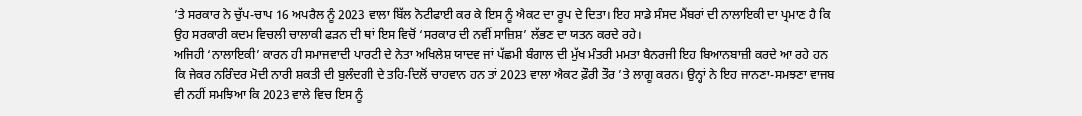’ਤੇ ਸਰਕਾਰ ਨੇ ਚੁੱਪ-ਚਾਪ 16 ਅਪਰੈਲ ਨੂੰ 2023 ਵਾਲਾ ਬਿੱਲ ਨੋਟੀਫਾਈ ਕਰ ਕੇ ਇਸ ਨੂੰ ਐਕਟ ਦਾ ਰੂਪ ਦੇ ਦਿਤਾ। ਇਹ ਸਾਡੇ ਸੰਸਦ ਮੈਂਬਰਾਂ ਦੀ ਨਾਲਾਇਕੀ ਦਾ ਪ੍ਰਮਾਣ ਹੈ ਕਿ ਉਹ ਸਰਕਾਰੀ ਕਦਮ ਵਿਚਲੀ ਚਾਲਾਕੀ ਫੜਨ ਦੀ ਥਾਂ ਇਸ ਵਿਚੋਂ ‘ਸਰਕਾਰ ਦੀ ਨਵੀਂ ਸਾਜ਼ਿਸ਼’ ਲੱਭਣ ਦਾ ਯਤਨ ਕਰਦੇ ਰਹੇ।
ਅਜਿਹੀ ‘ਨਾਲਾਇਕੀ’ ਕਾਰਨ ਹੀ ਸਮਾਜਵਾਦੀ ਪਾਰਟੀ ਦੇ ਨੇਤਾ ਅਖਿਲੇਸ਼ ਯਾਦਵ ਜਾਂ ਪੱਛਮੀ ਬੰਗਾਲ ਦੀ ਮੁੱਖ ਮੰਤਰੀ ਮਮਤਾ ਬੈਨਰਜੀ ਇਹ ਬਿਆਨਬਾਜ਼ੀ ਕਰਦੇ ਆ ਰਹੇ ਹਨ ਕਿ ਜੇਕਰ ਨਰਿੰਦਰ ਮੋਦੀ ਨਾਰੀ ਸ਼ਕਤੀ ਦੀ ਬੁਲੰਦਗੀ ਦੇ ਤਹਿ-ਦਿਲੋਂ ਚਾਹਵਾਨ ਹਨ ਤਾਂ 2023 ਵਾਲਾ ਐਕਟ ਫ਼ੌਰੀ ਤੌਰ ’ਤੇ ਲਾਗੂ ਕਰਨ। ਉਨ੍ਹਾਂ ਨੇ ਇਹ ਜਾਨਣਾ-ਸਮਝਣਾ ਵਾਜਬ ਵੀ ਨਹੀਂ ਸਮਝਿਆ ਕਿ 2023 ਵਾਲੇ ਵਿਚ ਇਸ ਨੂੰ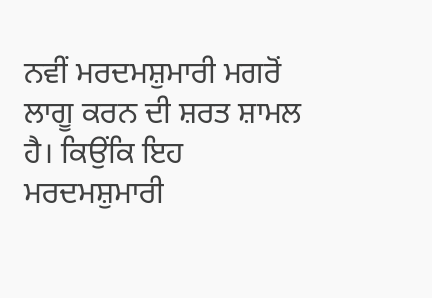ਨਵੀਂ ਮਰਦਮਸ਼ੁਮਾਰੀ ਮਗਰੋਂ ਲਾਗੂ ਕਰਨ ਦੀ ਸ਼ਰਤ ਸ਼ਾਮਲ ਹੈ। ਕਿਉਂਕਿ ਇਹ ਮਰਦਮਸ਼ੁਮਾਰੀ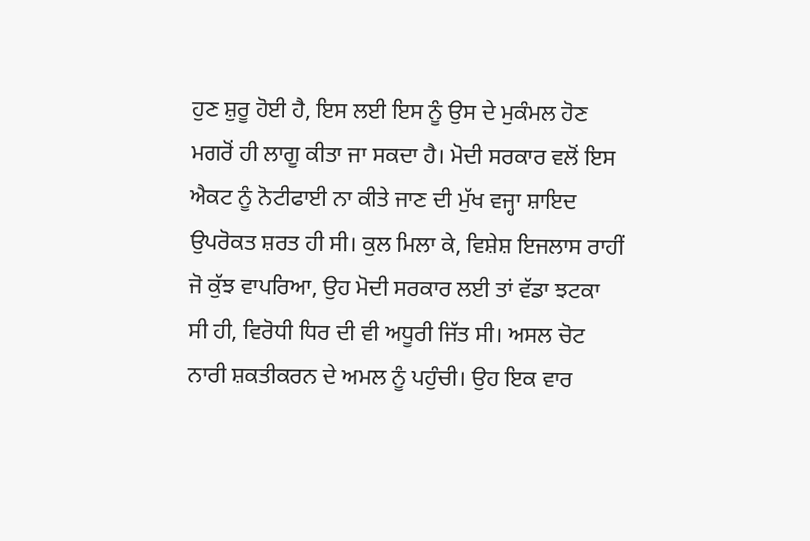ਹੁਣ ਸ਼ੁਰੂ ਹੋਈ ਹੈ, ਇਸ ਲਈ ਇਸ ਨੂੰ ਉਸ ਦੇ ਮੁਕੰਮਲ ਹੋਣ ਮਗਰੋਂ ਹੀ ਲਾਗੂ ਕੀਤਾ ਜਾ ਸਕਦਾ ਹੈ। ਮੋਦੀ ਸਰਕਾਰ ਵਲੋਂ ਇਸ ਐਕਟ ਨੂੰ ਨੋਟੀਫਾਈ ਨਾ ਕੀਤੇ ਜਾਣ ਦੀ ਮੁੱਖ ਵਜ੍ਹਾ ਸ਼ਾਇਦ ਉਪਰੋਕਤ ਸ਼ਰਤ ਹੀ ਸੀ। ਕੁਲ ਮਿਲਾ ਕੇ, ਵਿਸ਼ੇਸ਼ ਇਜਲਾਸ ਰਾਹੀਂ ਜੋ ਕੁੱਝ ਵਾਪਰਿਆ, ਉਹ ਮੋਦੀ ਸਰਕਾਰ ਲਈ ਤਾਂ ਵੱਡਾ ਝਟਕਾ ਸੀ ਹੀ, ਵਿਰੋਧੀ ਧਿਰ ਦੀ ਵੀ ਅਧੂਰੀ ਜਿੱਤ ਸੀ। ਅਸਲ ਚੋਟ ਨਾਰੀ ਸ਼ਕਤੀਕਰਨ ਦੇ ਅਮਲ ਨੂੰ ਪਹੁੰਚੀ। ਉਹ ਇਕ ਵਾਰ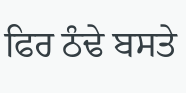ਫਿਰ ਠੰਢੇ ਬਸਤੇ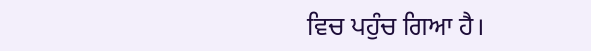ਵਿਚ ਪਹੁੰਚ ਗਿਆ ਹੈ।